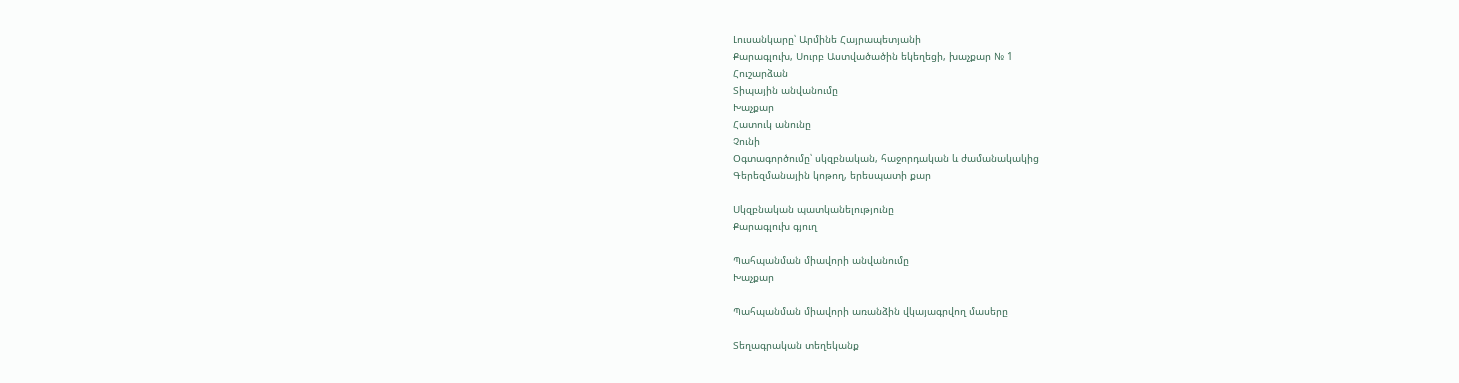Լուսանկարը՝ Արմինե Հայրապետյանի
Քարագլուխ, Սուրբ Աստվածածին եկեղեցի, խաչքար № 1
Հուշարձան
Տիպային անվանումը
Խաչքար
Հատուկ անունը
Չունի
Օգտագործումը՝ սկզբնական, հաջորդական և ժամանակակից
Գերեզմանային կոթող, երեսպատի քար

Սկզբնական պատկանելությունը
Քարագլուխ գյուղ

Պահպանման միավորի անվանումը
Խաչքար

Պահպանման միավորի առանձին վկայագրվող մասերը

Տեղագրական տեղեկանք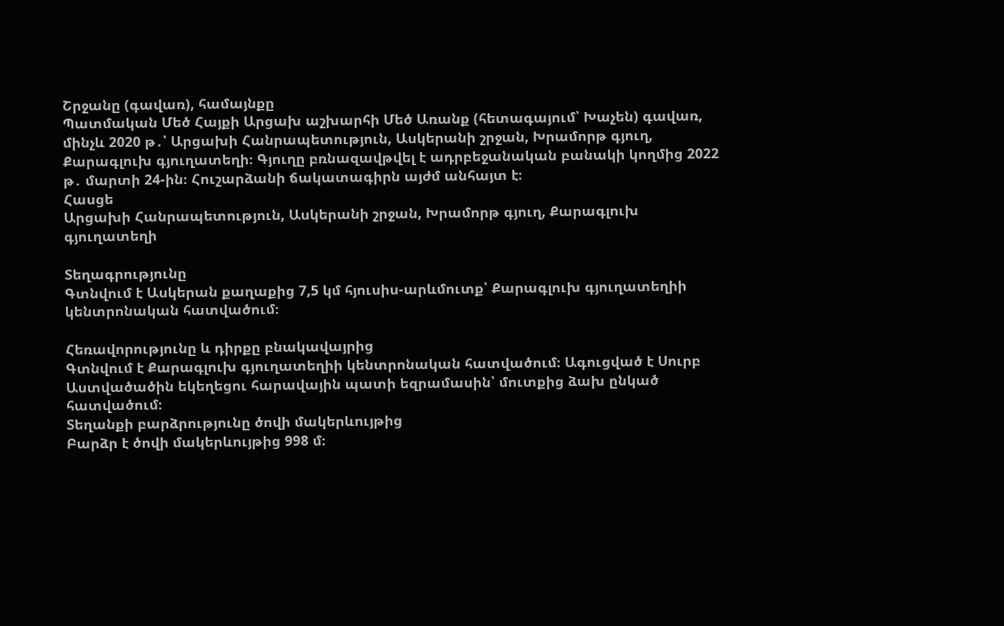Շրջանը (գավառ), համայնքը
Պատմական Մեծ Հայքի Արցախ աշխարհի Մեծ Առանք (հետագայում՝ Խաչեն) գավառ, մինչև 2020 թ․՝ Արցախի Հանրապետություն, Ասկերանի շրջան, Խրամորթ գյուղ, Քարագլուխ գյուղատեղի։ Գյուղը բռնազավթվել է ադրբեջանական բանակի կողմից 2022 թ․ մարտի 24-ին։ Հուշարձանի ճակատագիրն այժմ անհայտ է։
Հասցե
Արցախի Հանրապետություն, Ասկերանի շրջան, Խրամորթ գյուղ, Քարագլուխ գյուղատեղի

Տեղագրությունը
Գտնվում է Ասկերան քաղաքից 7,5 կմ հյուսիս-արևմուտք՝ Քարագլուխ գյուղատեղիի կենտրոնական հատվածում։

Հեռավորությունը և դիրքը բնակավայրից
Գտնվում է Քարագլուխ գյուղատեղիի կենտրոնական հատվածում։ Ագուցված է Սուրբ Աստվածածին եկեղեցու հարավային պատի եզրամասին՝ մուտքից ձախ ընկած հատվածում։
Տեղանքի բարձրությունը ծովի մակերևույթից
Բարձր է ծովի մակերևույթից 998 մ։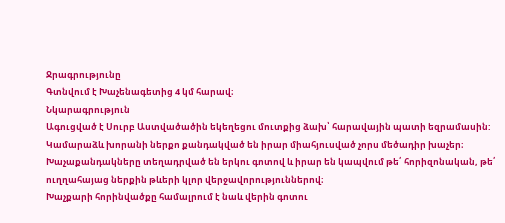Ջրագրությունը
Գտնվում է Խաչենագետից 4 կմ հարավ։
Նկարագրություն
Ագուցված է Սուրբ Աստվածածին եկեղեցու մուտքից ձախ՝ հարավային պատի եզրամասին: Կամարաձև խորանի ներքո քանդակված են իրար միահյուսված չորս մեծադիր խաչեր։ Խաչաքանդակները տեղադրված են երկու գոտով և իրար են կապվում թե՛ հորիզոնական, թե՛ ուղղահայաց ներքին թևերի կլոր վերջավորություններով։
Խաչքարի հորինվածքը համալրում է նաև վերին գոտու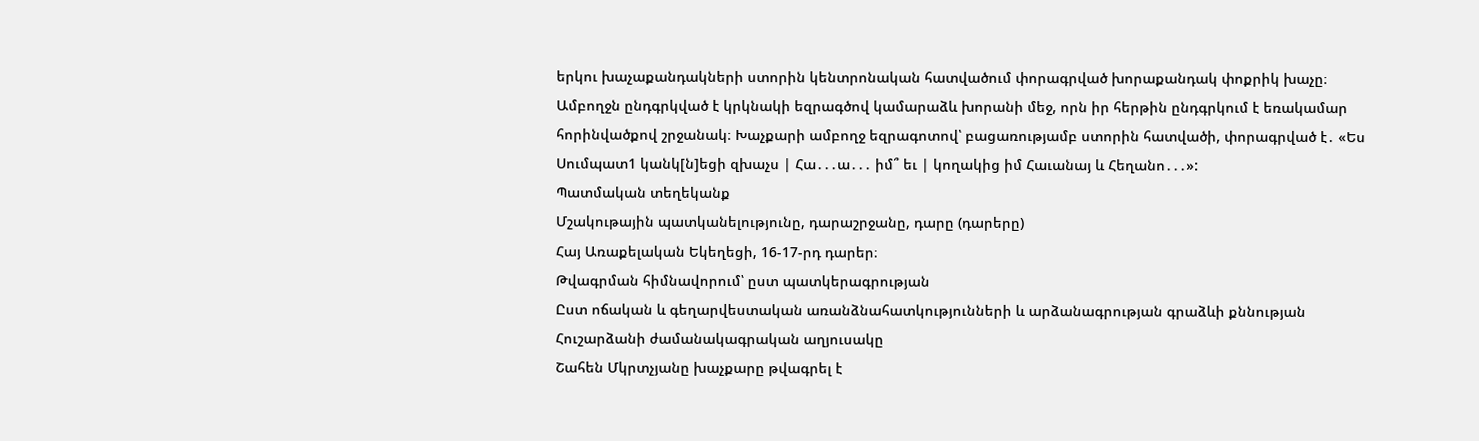երկու խաչաքանդակների ստորին կենտրոնական հատվածում փորագրված խորաքանդակ փոքրիկ խաչը։ Ամբողջն ընդգրկված է կրկնակի եզրագծով կամարաձև խորանի մեջ, որն իր հերթին ընդգրկում է եռակամար հորինվածքով շրջանակ։ Խաչքարի ամբողջ եզրագոտով՝ բացառությամբ ստորին հատվածի, փորագրված է․ «Ես Սումպատ1 կանկ[ն]եցի զխաչս | Հա․․․ա․․․ իմ՞ եւ | կողակից իմ Հաւանայ և Հեղանո․․․»:
Պատմական տեղեկանք
Մշակութային պատկանելությունը, դարաշրջանը, դարը (դարերը)
Հայ Առաքելական Եկեղեցի, 16-17-րդ դարեր։
Թվագրման հիմնավորում՝ ըստ պատկերագրության
Ըստ ոճական և գեղարվեստական առանձնահատկությունների և արձանագրության գրաձևի քննության
Հուշարձանի ժամանակագրական աղյուսակը
Շահեն Մկրտչյանը խաչքարը թվագրել է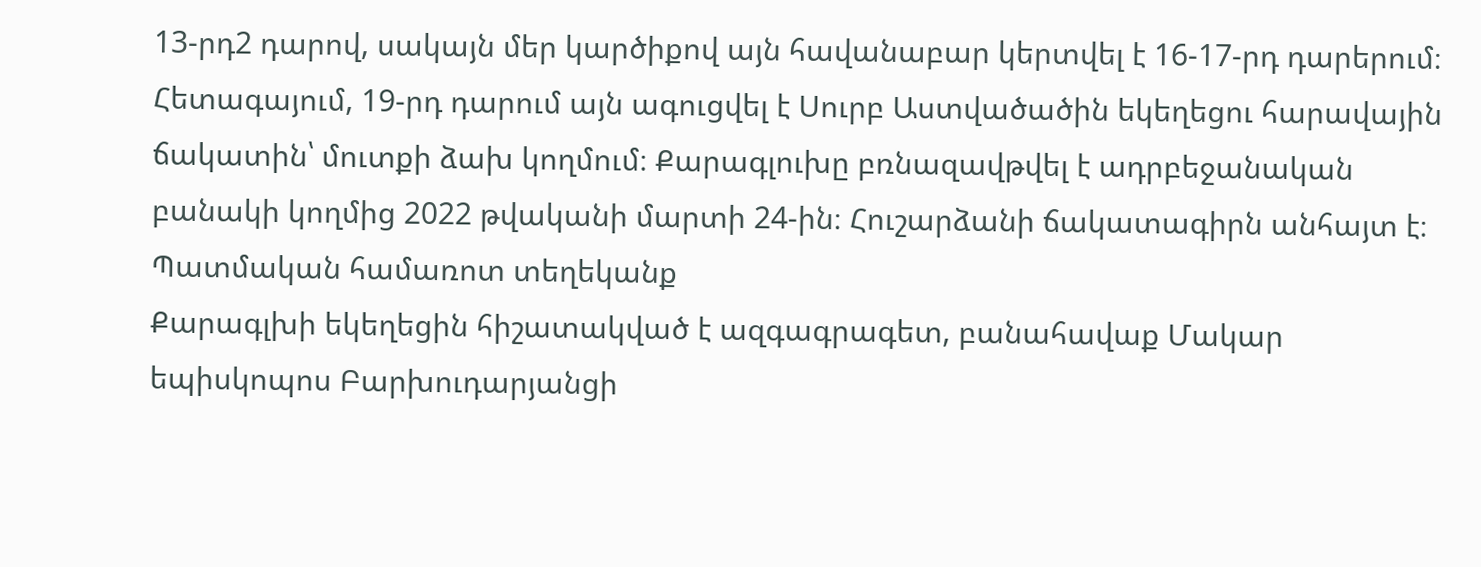13-րդ2 դարով, սակայն մեր կարծիքով այն հավանաբար կերտվել է 16-17-րդ դարերում։ Հետագայում, 19-րդ դարում այն ագուցվել է Սուրբ Աստվածածին եկեղեցու հարավային ճակատին՝ մուտքի ձախ կողմում։ Քարագլուխը բռնազավթվել է ադրբեջանական բանակի կողմից 2022 թվականի մարտի 24-ին։ Հուշարձանի ճակատագիրն անհայտ է։
Պատմական համառոտ տեղեկանք
Քարագլխի եկեղեցին հիշատակված է ազգագրագետ, բանահավաք Մակար եպիսկոպոս Բարխուդարյանցի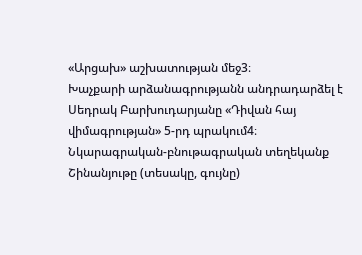«Արցախ» աշխատության մեջ3։
Խաչքարի արձանագրությանն անդրադարձել է Սեդրակ Բարխուդարյանը «Դիվան հայ վիմագրության» 5-րդ պրակում4։
Նկարագրական-բնութագրական տեղեկանք
Շինանյութը (տեսակը, գույնը)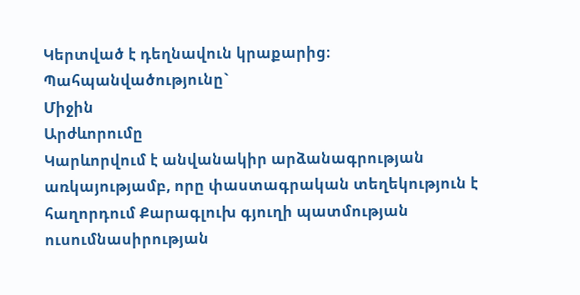Կերտված է դեղնավուն կրաքարից։
Պահպանվածությունը`
Միջին
Արժևորումը
Կարևորվում է անվանակիր արձանագրության առկայությամբ, որը փաստագրական տեղեկություն է հաղորդում Քարագլուխ գյուղի պատմության ուսումնասիրության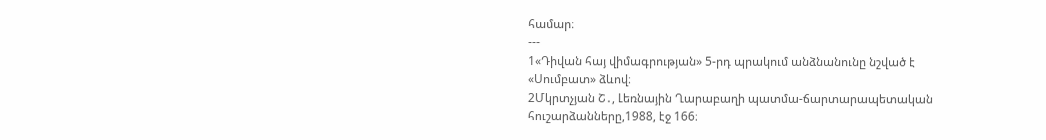համար։
---
1«Դիվան հայ վիմագրության» 5-րդ պրակում անձնանունը նշված է «Սումբատ» ձևով։
2Մկրտչյան Շ․, Լեռնային Ղարաբաղի պատմա-ճարտարապետական հուշարձանները,1988, էջ 166։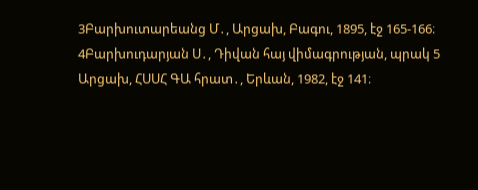3Բարխուտարեանց Մ․, Արցախ, Բագու, 1895, էջ 165-166։
4Բարխուդարյան Ս․, Դիվան հայ վիմագրության, պրակ 5 Արցախ, ՀՍՍՀ ԳԱ հրատ․, Երևան, 1982, էջ 141։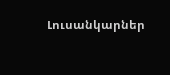Լուսանկարներ